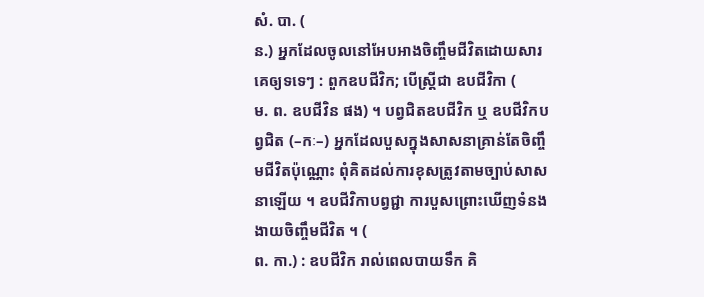សំ. បា. (
ន.) អ្នកដែលចូលនៅអែបអាងចិញ្ចឹមជីវិតដោយសារគេឲ្យទទេៗ : ពួកឧបជីវិក; បើស្ត្រីជា ឧបជីវិកា (
ម. ព. ឧបជីវិន ផង) ។ បព្វជិតឧបជីវិក ឬ ឧបជីវិកបព្វជិត (–កៈ–) អ្នកដែលបួសក្នុងសាសនាគ្រាន់តែចិញ្ចឹមជីវិតប៉ុណ្ណោះ ពុំគិតដល់ការខុសត្រូវតាមច្បាប់សាសនាឡើយ ។ ឧបជីវិកាបព្វជ្ជា ការបួសព្រោះឃើញទំនងងាយចិញ្ចឹមជីវិត ។ (
ព. កា.) : ឧបជីវិក រាល់ពេលបាយទឹក គិ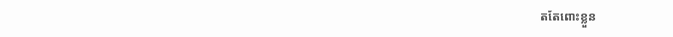តតែពោះខ្លួន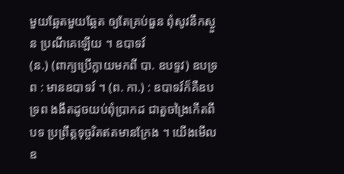មួយឆ្អែតមួយឆ្អែត ឲ្យតែគ្រប់ធួន ពុំសូវនឹកស្ងួន ប្រណីគេឡើយ ។ ឧបាទវ៍
(ន.) (ពាក្យប្រើក្លាយមកពី បា. ឧបទ្ទវ) ឧបទ្រព : មានឧបាទវ៍ ។ (ព. កា.) : ឧបាទវ៍ក៏គឺឧបទ្រព ងងឹតដូចយប់ពុំប្រាកដ ជាតួចង្រៃកើតពីបទ ប្រព្រឹត្តទុច្ចរិតឥតមានក្រែង ។ យើងមើលឧ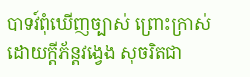បាទវ៍ពុំឃើញច្បាស់ ព្រោះក្រាស់ដោយក្តីភ័ន្តវង្វេង សុចរិតជា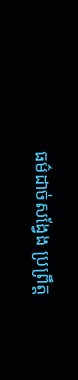ធម៌ដាច់សង្វែង ប្រព្រឹត្ត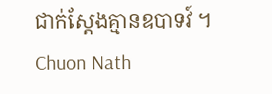ជាក់ស្តែងគ្មានឧបាទវ៍ ។
Chuon Nath